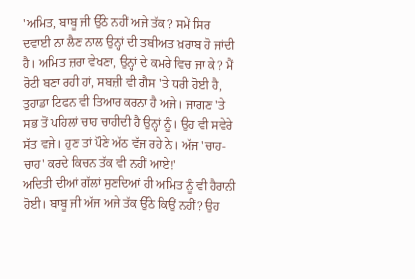'ਅਮਿਤ, ਬਾਬੂ ਜੀ ਉੱਠੇ ਨਹੀਂ ਅਜੇ ਤੱਕ? ਸਮੇਂ ਸਿਰ ਦਵਾਈ ਨਾ ਲੈਣ ਨਾਲ ਉਨ੍ਹਾਂ ਦੀ ਤਬੀਅਤ ਖ਼ਰਾਬ ਹੋ ਜਾਂਦੀ ਹੈ। ਅਮਿਤ ਜ਼ਰਾ ਵੇਖਣਾ, ਉਨ੍ਹਾਂ ਦੇ ਕਮਰੇ ਵਿਚ ਜਾ ਕੇ? ਮੈਂ ਰੋਟੀ ਬਣਾ ਰਹੀ ਹਾਂ, ਸਬਜ਼ੀ ਵੀ ਗੈਸ 'ਤੇ ਧਰੀ ਹੋਈ ਹੈ, ਤੁਹਾਡਾ ਟਿਫਨ ਵੀ ਤਿਆਰ ਕਰਨਾ ਹੈ ਅਜੇ। ਜਾਗਣ 'ਤੇ ਸਭ ਤੋਂ ਪਹਿਲਾਂ ਚਾਹ ਚਾਹੀਦੀ ਹੈ ਉਨ੍ਹਾਂ ਨੂੰ। ਉਹ ਵੀ ਸਵੇਰੇ ਸੱਤ ਵਜੇ। ਹੁਣ ਤਾਂ ਪੌਣੇ ਅੱਠ ਵੱਜ ਰਹੇ ਨੇ। ਅੱਜ 'ਚਾਹ-ਚਾਹ' ਕਰਦੇ ਕਿਚਨ ਤੱਕ ਵੀ ਨਹੀਂ ਆਏ!'
ਅਦਿਤੀ ਦੀਆਂ ਗੱਲਾਂ ਸੁਣਦਿਆਂ ਹੀ ਅਮਿਤ ਨੂੰ ਵੀ ਹੈਰਾਨੀ ਹੋਈ। ਬਾਬੂ ਜੀ ਅੱਜ ਅਜੇ ਤੱਕ ਉੱਠੇ ਕਿਉਂ ਨਹੀਂ? ਉਹ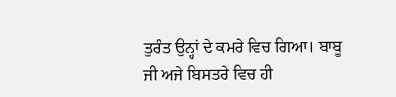ਤੁਰੰਤ ਉਨ੍ਹਾਂ ਦੇ ਕਮਰੇ ਵਿਚ ਗਿਆ। ਬਾਬੂ ਜੀ ਅਜੇ ਬਿਸਤਰੇ ਵਿਚ ਹੀ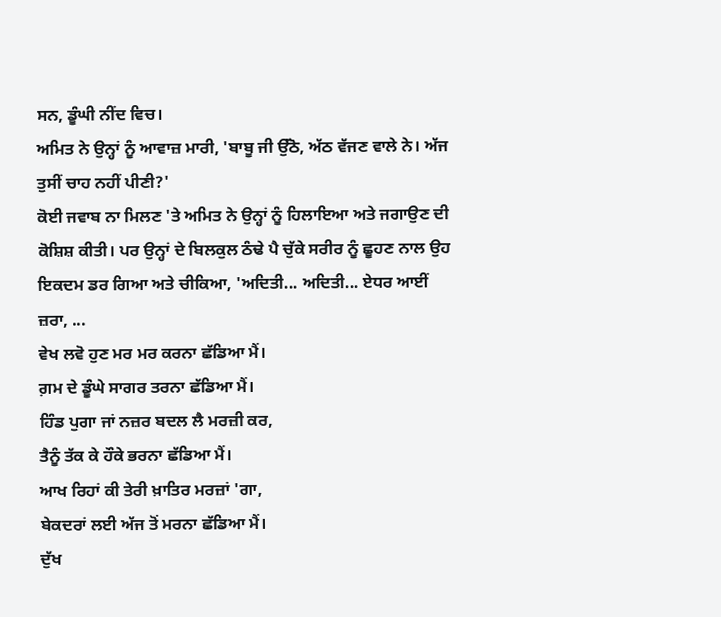ਸਨ, ਡੂੰਘੀ ਨੀਂਦ ਵਿਚ।
ਅਮਿਤ ਨੇ ਉਨ੍ਹਾਂ ਨੂੰ ਆਵਾਜ਼ ਮਾਰੀ, 'ਬਾਬੂ ਜੀ ਉੱਠੋ, ਅੱਠ ਵੱਜਣ ਵਾਲੇ ਨੇ। ਅੱਜ ਤੁਸੀਂ ਚਾਹ ਨਹੀਂ ਪੀਣੀ?'
ਕੋਈ ਜਵਾਬ ਨਾ ਮਿਲਣ 'ਤੇ ਅਮਿਤ ਨੇ ਉਨ੍ਹਾਂ ਨੂੰ ਹਿਲਾਇਆ ਅਤੇ ਜਗਾਉਣ ਦੀ ਕੋਸ਼ਿਸ਼ ਕੀਤੀ। ਪਰ ਉਨ੍ਹਾਂ ਦੇ ਬਿਲਕੁਲ ਠੰਢੇ ਪੈ ਚੁੱਕੇ ਸਰੀਰ ਨੂੰ ਛੂਹਣ ਨਾਲ ਉਹ ਇਕਦਮ ਡਰ ਗਿਆ ਅਤੇ ਚੀਕਿਆ, 'ਅਦਿਤੀ... ਅਦਿਤੀ... ਏਧਰ ਆਈਂ ਜ਼ਰਾ, ...
ਵੇਖ ਲਵੋ ਹੁਣ ਮਰ ਮਰ ਕਰਨਾ ਛੱਡਿਆ ਮੈਂ।
ਗ਼ਮ ਦੇ ਡੂੰਘੇ ਸਾਗਰ ਤਰਨਾ ਛੱਡਿਆ ਮੈਂ।
ਹਿੰਡ ਪੁਗਾ ਜਾਂ ਨਜ਼ਰ ਬਦਲ ਲੈ ਮਰਜ਼ੀ ਕਰ,
ਤੈਨੂੰ ਤੱਕ ਕੇ ਹੌਕੇ ਭਰਨਾ ਛੱਡਿਆ ਮੈਂ।
ਆਖ ਰਿਹਾਂ ਕੀ ਤੇਰੀ ਖ਼ਾਤਿਰ ਮਰਜ਼ਾਂ 'ਗਾ,
ਬੇਕਦਰਾਂ ਲਈ ਅੱਜ ਤੋਂ ਮਰਨਾ ਛੱਡਿਆ ਮੈਂ।
ਦੁੱਖ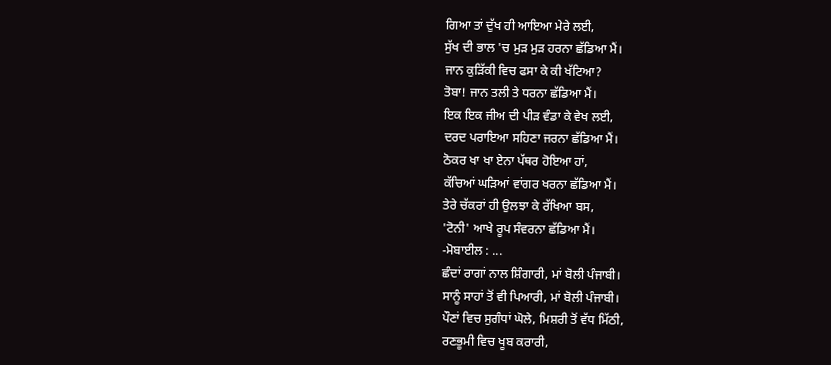ਗਿਆ ਤਾਂ ਦੁੱਖ ਹੀ ਆਇਆ ਮੇਰੇ ਲਈ,
ਸੁੱਖ ਦੀ ਭਾਲ 'ਚ ਮੁੜ ਮੁੜ ਹਰਨਾ ਛੱਡਿਆ ਮੈਂ।
ਜਾਨ ਕੁੜਿੱਕੀ ਵਿਚ ਫਸਾ ਕੇ ਕੀ ਖੱਟਿਆ?
ਤੋਬਾ! ਜਾਨ ਤਲੀ ਤੇ ਧਰਨਾ ਛੱਡਿਆ ਮੈਂ।
ਇਕ ਇਕ ਜੀਅ ਦੀ ਪੀੜ ਵੰਡਾ ਕੇ ਵੇਖ ਲਈ,
ਦਰਦ ਪਰਾਇਆ ਸਹਿਣਾ ਜਰਨਾ ਛੱਡਿਆ ਮੈਂ।
ਠੋਕਰ ਖਾ ਖਾ ਏਨਾ ਪੱਥਰ ਹੋਇਆ ਹਾਂ,
ਕੱਚਿਆਂ ਘੜਿਆਂ ਵਾਂਗਰ ਖਰਨਾ ਛੱਡਿਆ ਮੈਂ।
ਤੇਰੇ ਚੱਕਰਾਂ ਹੀ ਉਲਝਾ ਕੇ ਰੱਖਿਆ ਬਸ,
'ਟੋਨੀ' ਆਖੇ ਰੂਪ ਸੰਵਰਨਾ ਛੱਡਿਆ ਮੈਂ।
-ਮੋਬਾਈਲ : ...
ਛੰਦਾਂ ਰਾਗਾਂ ਨਾਲ ਸ਼ਿੰਗਾਰੀ, ਮਾਂ ਬੋਲੀ ਪੰਜਾਬੀ।
ਸਾਨੂੰ ਸਾਹਾਂ ਤੋਂ ਵੀ ਪਿਆਰੀ, ਮਾਂ ਬੋਲੀ ਪੰਜਾਬੀ।
ਪੌਣਾਂ ਵਿਚ ਸੁਗੰਧਾਂ ਘੋਲੇ, ਮਿਸ਼ਰੀ ਤੋਂ ਵੱਧ ਮਿੱਠੀ,
ਰਣਭੂਮੀ ਵਿਚ ਖੂਬ ਕਰਾਰੀ,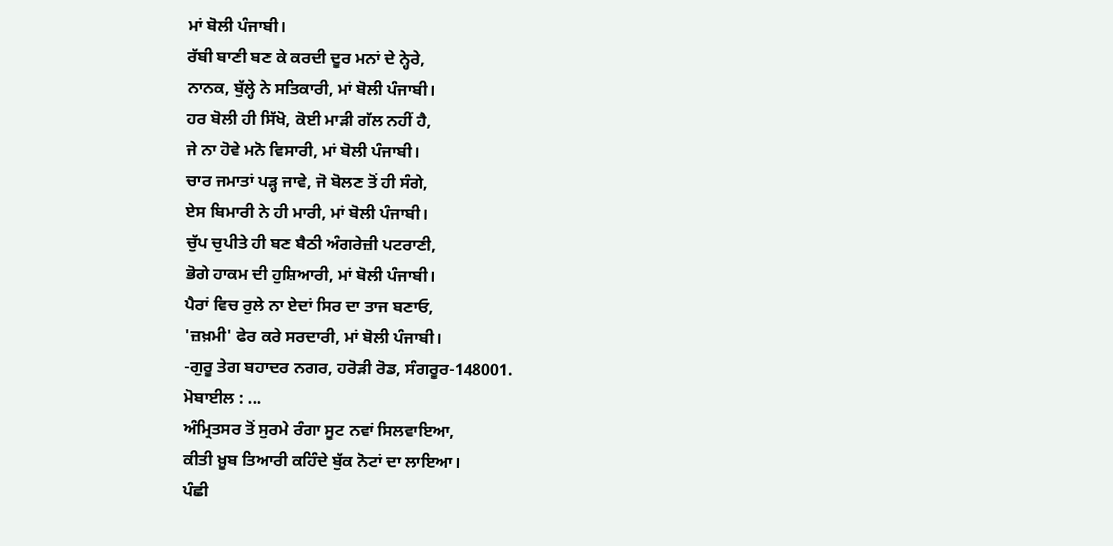ਮਾਂ ਬੋਲੀ ਪੰਜਾਬੀ।
ਰੱਬੀ ਬਾਣੀ ਬਣ ਕੇ ਕਰਦੀ ਦੂਰ ਮਨਾਂ ਦੇ ਨ੍ਹੇਰੇ,
ਨਾਨਕ, ਬੁੱਲ੍ਹੇ ਨੇ ਸਤਿਕਾਰੀ, ਮਾਂ ਬੋਲੀ ਪੰਜਾਬੀ।
ਹਰ ਬੋਲੀ ਹੀ ਸਿੱਖੋ, ਕੋਈ ਮਾੜੀ ਗੱਲ ਨਹੀਂ ਹੈ,
ਜੇ ਨਾ ਹੋਵੇ ਮਨੋ ਵਿਸਾਰੀ, ਮਾਂ ਬੋਲੀ ਪੰਜਾਬੀ।
ਚਾਰ ਜਮਾਤਾਂ ਪੜ੍ਹ ਜਾਵੇ, ਜੋ ਬੋਲਣ ਤੋਂ ਹੀ ਸੰਗੇ,
ਏਸ ਬਿਮਾਰੀ ਨੇ ਹੀ ਮਾਰੀ, ਮਾਂ ਬੋਲੀ ਪੰਜਾਬੀ।
ਚੁੱਪ ਚੁਪੀਤੇ ਹੀ ਬਣ ਬੈਠੀ ਅੰਗਰੇਜ਼ੀ ਪਟਰਾਣੀ,
ਭੋਗੇ ਹਾਕਮ ਦੀ ਹੁਸ਼ਿਆਰੀ, ਮਾਂ ਬੋਲੀ ਪੰਜਾਬੀ।
ਪੈਰਾਂ ਵਿਚ ਰੁਲੇ ਨਾ ਏਦਾਂ ਸਿਰ ਦਾ ਤਾਜ ਬਣਾਓ,
'ਜ਼ਖ਼ਮੀ' ਫੇਰ ਕਰੇ ਸਰਦਾਰੀ, ਮਾਂ ਬੋਲੀ ਪੰਜਾਬੀ।
-ਗੁਰੂ ਤੇਗ ਬਹਾਦਰ ਨਗਰ, ਹਰੋੜੀ ਰੋਡ, ਸੰਗਰੂਰ-148001.
ਮੋਬਾਈਲ : ...
ਅੰਮ੍ਰਿਤਸਰ ਤੋਂ ਸੁਰਮੇ ਰੰਗਾ ਸੂਟ ਨਵਾਂ ਸਿਲਵਾਇਆ,
ਕੀਤੀ ਖ਼ੂਬ ਤਿਆਰੀ ਕਹਿੰਦੇ ਬੁੱਕ ਨੋਟਾਂ ਦਾ ਲਾਇਆ।
ਪੰਛੀ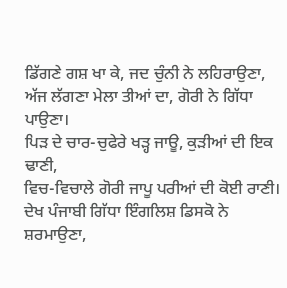ਡਿੱਗਣੇ ਗਸ਼ ਖਾ ਕੇ, ਜਦ ਚੁੰਨੀ ਨੇ ਲਹਿਰਾਉਣਾ,
ਅੱਜ ਲੱਗਣਾ ਮੇਲਾ ਤੀਆਂ ਦਾ, ਗੋਰੀ ਨੇ ਗਿੱਧਾ ਪਾਉਣਾ।
ਪਿੜ ਦੇ ਚਾਰ-ਚੁਫੇਰੇ ਖੜ੍ਹ ਜਾਊ, ਕੁੜੀਆਂ ਦੀ ਇਕ ਢਾਣੀ,
ਵਿਚ-ਵਿਚਾਲੇ ਗੋਰੀ ਜਾਪੂ ਪਰੀਆਂ ਦੀ ਕੋਈ ਰਾਣੀ।
ਦੇਖ ਪੰਜਾਬੀ ਗਿੱਧਾ ਇੰਗਲਿਸ਼ ਡਿਸਕੋ ਨੇ ਸ਼ਰਮਾਉਣਾ,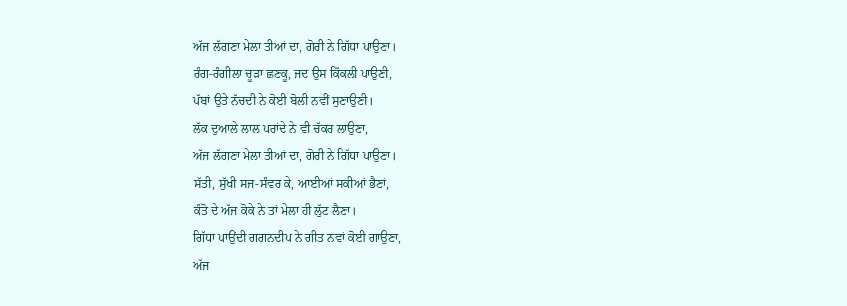ਅੱਜ ਲੱਗਣਾ ਮੇਲਾ ਤੀਆਂ ਦਾ, ਗੋਰੀ ਨੇ ਗਿੱਧਾ ਪਾਉਣਾ।
ਰੰਗ-ਰੰਗੀਲਾ ਚੂੜਾ ਛਣਕੂ, ਜਦ ਉਸ ਕਿੱਕਲੀ ਪਾਉਣੀ,
ਪੱਬਾਂ ਉਤੇ ਨੱਚਦੀ ਨੇ ਕੋਈ ਬੋਲੀ ਨਵੀਂ ਸੁਣਾਉਣੀ।
ਲੱਕ ਦੁਆਲੇ ਲਾਲ ਪਰਾਂਦੇ ਨੇ ਵੀ ਚੱਕਰ ਲਾਉਣਾ,
ਅੱਜ ਲੱਗਣਾ ਮੇਲਾ ਤੀਆਂ ਦਾ, ਗੋਰੀ ਨੇ ਗਿੱਧਾ ਪਾਉਣਾ।
ਸੱਤੀ, ਸੁੱਖੀ ਸਜ-ਸੰਵਰ ਕੇ, ਆਈਆਂ ਸਕੀਆਂ ਭੈਣਾਂ,
ਕੰਤੋ ਦੇ ਅੱਜ ਕੋਕੇ ਨੇ ਤਾਂ ਮੇਲਾ ਹੀ ਲੁੱਟ ਲੈਣਾ।
ਗਿੱਧਾ ਪਾਉਂਦੀ ਗਗਨਦੀਪ ਨੇ ਗੀਤ ਨਵਾਂ ਕੋਈ ਗਾਉਣਾ,
ਅੱਜ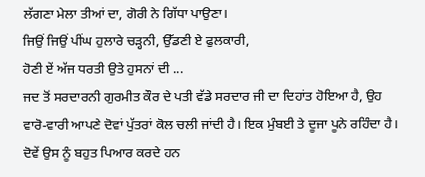ਲੱਗਣਾ ਮੇਲਾ ਤੀਆਂ ਦਾ, ਗੋਰੀ ਨੇ ਗਿੱਧਾ ਪਾਉਣਾ।
ਜਿਉਂ ਜਿਉਂ ਪੀਂਘ ਹੁਲਾਰੇ ਚੜ੍ਹਨੀ, ਉੱਡਣੀ ਏ ਫੁਲਕਾਰੀ,
ਹੋਣੀ ਏਂ ਅੱਜ ਧਰਤੀ ਉਤੇ ਹੁਸਨਾਂ ਦੀ ...
ਜਦ ਤੋਂ ਸਰਦਾਰਨੀ ਗੁਰਮੀਤ ਕੌਰ ਦੇ ਪਤੀ ਵੱਡੇ ਸਰਦਾਰ ਜੀ ਦਾ ਦਿਹਾਂਤ ਹੋਇਆ ਹੈ, ਉਹ ਵਾਰੋ-ਵਾਰੀ ਆਪਣੇ ਦੋਵਾਂ ਪੁੱਤਰਾਂ ਕੋਲ ਚਲੀ ਜਾਂਦੀ ਹੈ। ਇਕ ਮੁੰਬਈ ਤੇ ਦੂਜਾ ਪੂਨੇ ਰਹਿੰਦਾ ਹੈ। ਦੋਵੇਂ ਉਸ ਨੂੰ ਬਹੁਤ ਪਿਆਰ ਕਰਦੇ ਹਨ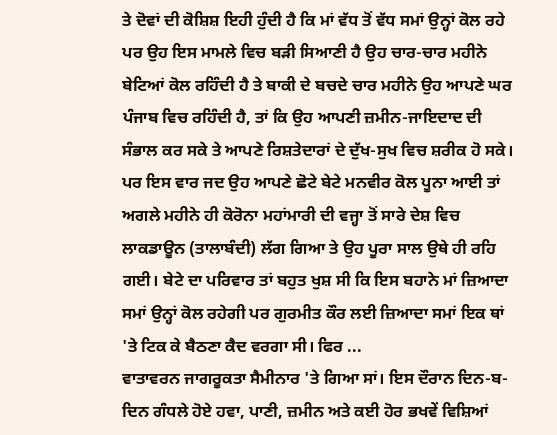ਤੇ ਦੋਵਾਂ ਦੀ ਕੋਸ਼ਿਸ਼ ਇਹੀ ਹੁੰਦੀ ਹੈ ਕਿ ਮਾਂ ਵੱਧ ਤੋਂ ਵੱਧ ਸਮਾਂ ਉਨ੍ਹਾਂ ਕੋਲ ਰਹੇ ਪਰ ਉਹ ਇਸ ਮਾਮਲੇ ਵਿਚ ਬੜੀ ਸਿਆਣੀ ਹੈ ਉਹ ਚਾਰ-ਚਾਰ ਮਹੀਨੇ ਬੇਟਿਆਂ ਕੋਲ ਰਹਿੰਦੀ ਹੈ ਤੇ ਬਾਕੀ ਦੇ ਬਚਦੇ ਚਾਰ ਮਹੀਨੇ ਉਹ ਆਪਣੇ ਘਰ ਪੰਜਾਬ ਵਿਚ ਰਹਿੰਦੀ ਹੈ, ਤਾਂ ਕਿ ਉਹ ਆਪਣੀ ਜ਼ਮੀਨ-ਜਾਇਦਾਦ ਦੀ ਸੰਭਾਲ ਕਰ ਸਕੇ ਤੇ ਆਪਣੇ ਰਿਸ਼ਤੇਦਾਰਾਂ ਦੇ ਦੁੱਖ-ਸੁਖ ਵਿਚ ਸ਼ਰੀਕ ਹੋ ਸਕੇ। ਪਰ ਇਸ ਵਾਰ ਜਦ ਉਹ ਆਪਣੇ ਛੋਟੇ ਬੇਟੇ ਮਨਵੀਰ ਕੋਲ ਪੂਨਾ ਆਈ ਤਾਂ ਅਗਲੇ ਮਹੀਨੇ ਹੀ ਕੋਰੋਨਾ ਮਹਾਂਮਾਰੀ ਦੀ ਵਜ੍ਹਾ ਤੋਂ ਸਾਰੇ ਦੇਸ਼ ਵਿਚ ਲਾਕਡਾਊਨ (ਤਾਲਾਬੰਦੀ) ਲੱਗ ਗਿਆ ਤੇ ਉਹ ਪੂਰਾ ਸਾਲ ਉਥੇ ਹੀ ਰਹਿ ਗਈ। ਬੇਟੇ ਦਾ ਪਰਿਵਾਰ ਤਾਂ ਬਹੁਤ ਖੁਸ਼ ਸੀ ਕਿ ਇਸ ਬਹਾਨੇ ਮਾਂ ਜ਼ਿਆਦਾ ਸਮਾਂ ਉਨ੍ਹਾਂ ਕੋਲ ਰਹੇਗੀ ਪਰ ਗੁਰਮੀਤ ਕੌਰ ਲਈ ਜ਼ਿਆਦਾ ਸਮਾਂ ਇਕ ਥਾਂ 'ਤੇ ਟਿਕ ਕੇ ਬੈਠਣਾ ਕੈਦ ਵਰਗਾ ਸੀ। ਫਿਰ ...
ਵਾਤਾਵਰਨ ਜਾਗਰੂਕਤਾ ਸੈਮੀਨਾਰ 'ਤੇ ਗਿਆ ਸਾਂ। ਇਸ ਦੌਰਾਨ ਦਿਨ-ਬ-ਦਿਨ ਗੰਧਲੇ ਹੋਏ ਹਵਾ, ਪਾਣੀ, ਜ਼ਮੀਨ ਅਤੇ ਕਈ ਹੋਰ ਭਖਵੇਂ ਵਿਸ਼ਿਆਂ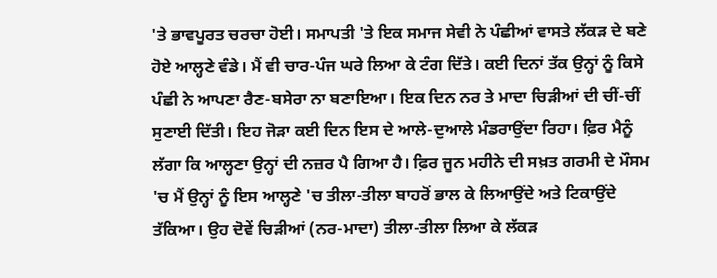'ਤੇ ਭਾਵਪੂਰਤ ਚਰਚਾ ਹੋਈ। ਸਮਾਪਤੀ 'ਤੇ ਇਕ ਸਮਾਜ ਸੇਵੀ ਨੇ ਪੰਛੀਆਂ ਵਾਸਤੇ ਲੱਕੜ ਦੇ ਬਣੇ ਹੋਏ ਆਲ੍ਹਣੇ ਵੰਡੇ। ਮੈਂ ਵੀ ਚਾਰ-ਪੰਜ ਘਰੇ ਲਿਆ ਕੇ ਟੰਗ ਦਿੱਤੇ। ਕਈ ਦਿਨਾਂ ਤੱਕ ਉਨ੍ਹਾਂ ਨੂੰ ਕਿਸੇ ਪੰਛੀ ਨੇ ਆਪਣਾ ਰੈਣ-ਬਸੇਰਾ ਨਾ ਬਣਾਇਆ। ਇਕ ਦਿਨ ਨਰ ਤੇ ਮਾਦਾ ਚਿੜੀਆਂ ਦੀ ਚੀਂ-ਚੀਂ ਸੁਣਾਈ ਦਿੱਤੀ। ਇਹ ਜੋੜਾ ਕਈ ਦਿਨ ਇਸ ਦੇ ਆਲੇ-ਦੁਆਲੇ ਮੰਡਰਾਉਂਦਾ ਰਿਹਾ। ਫ਼ਿਰ ਮੈਨੂੰ ਲੱਗਾ ਕਿ ਆਲ੍ਹਣਾ ਉਨ੍ਹਾਂ ਦੀ ਨਜ਼ਰ ਪੈ ਗਿਆ ਹੈ। ਫ਼ਿਰ ਜੂਨ ਮਹੀਨੇ ਦੀ ਸਖ਼ਤ ਗਰਮੀ ਦੇ ਮੌਸਮ 'ਚ ਮੈਂ ਉਨ੍ਹਾਂ ਨੂੰ ਇਸ ਆਲ੍ਹਣੇ 'ਚ ਤੀਲਾ-ਤੀਲਾ ਬਾਹਰੋਂ ਭਾਲ ਕੇ ਲਿਆਉਂਦੇ ਅਤੇ ਟਿਕਾਉਂਦੇ ਤੱਕਿਆ। ਉਹ ਦੋਵੇਂ ਚਿੜੀਆਂ (ਨਰ-ਮਾਦਾ) ਤੀਲਾ-ਤੀਲਾ ਲਿਆ ਕੇ ਲੱਕੜ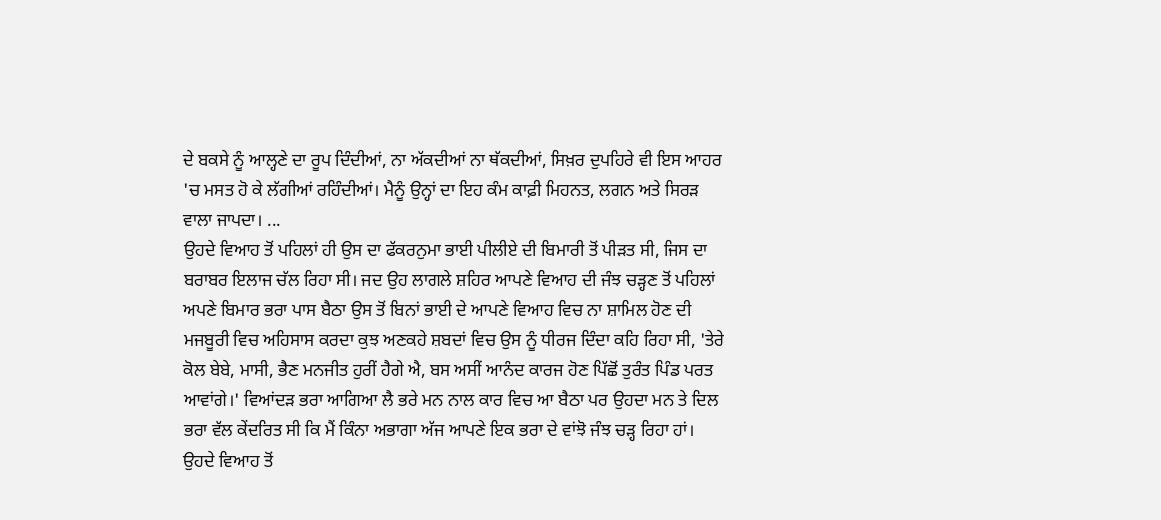ਦੇ ਬਕਸੇ ਨੂੰ ਆਲ੍ਹਣੇ ਦਾ ਰੂਪ ਦਿੰਦੀਆਂ, ਨਾ ਅੱਕਦੀਆਂ ਨਾ ਥੱਕਦੀਆਂ, ਸਿਖ਼ਰ ਦੁਪਹਿਰੇ ਵੀ ਇਸ ਆਹਰ 'ਚ ਮਸਤ ਹੋ ਕੇ ਲੱਗੀਆਂ ਰਹਿੰਦੀਆਂ। ਮੈਨੂੰ ਉਨ੍ਹਾਂ ਦਾ ਇਹ ਕੰਮ ਕਾਫ਼ੀ ਮਿਹਨਤ, ਲਗਨ ਅਤੇ ਸਿਰੜ ਵਾਲਾ ਜਾਪਦਾ। ...
ਉਹਦੇ ਵਿਆਹ ਤੋਂ ਪਹਿਲਾਂ ਹੀ ਉਸ ਦਾ ਫੱਕਰਨੁਮਾ ਭਾਈ ਪੀਲੀਏ ਦੀ ਬਿਮਾਰੀ ਤੋਂ ਪੀੜਤ ਸੀ, ਜਿਸ ਦਾ ਬਰਾਬਰ ਇਲਾਜ ਚੱਲ ਰਿਹਾ ਸੀ। ਜਦ ਉਹ ਲਾਗਲੇ ਸ਼ਹਿਰ ਆਪਣੇ ਵਿਆਹ ਦੀ ਜੰਝ ਚੜ੍ਹਣ ਤੋਂ ਪਹਿਲਾਂ ਅਪਣੇ ਬਿਮਾਰ ਭਰਾ ਪਾਸ ਬੈਠਾ ਉਸ ਤੋਂ ਬਿਨਾਂ ਭਾਈ ਦੇ ਆਪਣੇ ਵਿਆਹ ਵਿਚ ਨਾ ਸ਼ਾਮਿਲ ਹੋਣ ਦੀ ਮਜਬੂਰੀ ਵਿਚ ਅਹਿਸਾਸ ਕਰਦਾ ਕੁਝ ਅਣਕਹੇ ਸ਼ਬਦਾਂ ਵਿਚ ਉਸ ਨੂੰ ਧੀਰਜ ਦਿੰਦਾ ਕਹਿ ਰਿਹਾ ਸੀ, 'ਤੇਰੇ ਕੋਲ ਬੇਬੇ, ਮਾਸੀ, ਭੈਣ ਮਨਜੀਤ ਹੁਰੀਂ ਹੈਗੇ ਐ, ਬਸ ਅਸੀਂ ਆਨੰਦ ਕਾਰਜ ਹੋਣ ਪਿੱਛੋਂ ਤੁਰੰਤ ਪਿੰਡ ਪਰਤ ਆਵਾਂਗੇ।' ਵਿਆਂਦੜ ਭਰਾ ਆਗਿਆ ਲੈ ਭਰੇ ਮਨ ਨਾਲ ਕਾਰ ਵਿਚ ਆ ਬੈਠਾ ਪਰ ਉਹਦਾ ਮਨ ਤੇ ਦਿਲ ਭਰਾ ਵੱਲ ਕੇਂਦਰਿਤ ਸੀ ਕਿ ਮੈਂ ਕਿੰਨਾ ਅਭਾਗਾ ਅੱਜ ਆਪਣੇ ਇਕ ਭਰਾ ਦੇ ਵਾਂਝੋ ਜੰਝ ਚੜ੍ਹ ਰਿਹਾ ਹਾਂ।
ਉਹਦੇ ਵਿਆਹ ਤੋਂ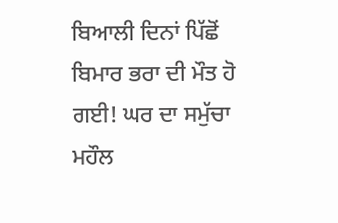ਬਿਆਲੀ ਦਿਨਾਂ ਪਿੱਛੋਂ ਬਿਮਾਰ ਭਰਾ ਦੀ ਮੌਤ ਹੋ ਗਈ! ਘਰ ਦਾ ਸਮੁੱਚਾ ਮਹੌਲ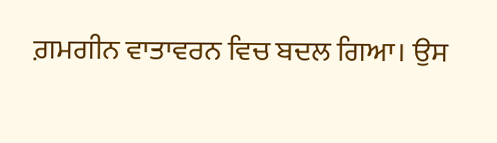ਗ਼ਮਗੀਨ ਵਾਤਾਵਰਨ ਵਿਚ ਬਦਲ ਗਿਆ। ਉਸ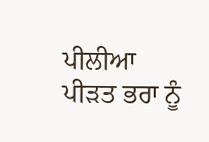ਪੀਲੀਆ ਪੀੜਤ ਭਰਾ ਨੂੰ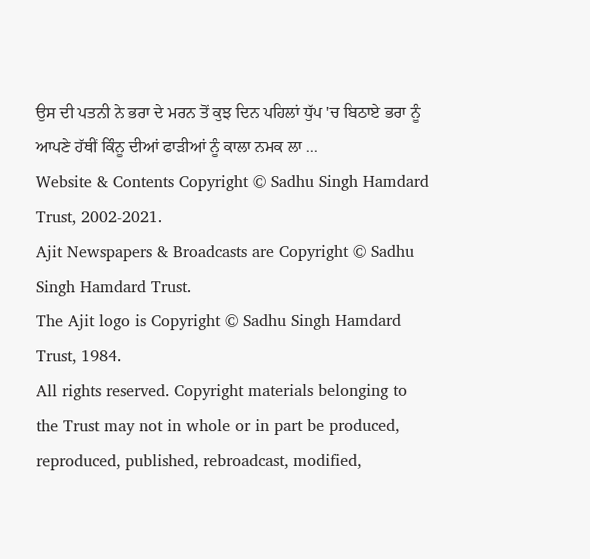ਉਸ ਦੀ ਪਤਨੀ ਨੇ ਭਰਾ ਦੇ ਮਰਨ ਤੋਂ ਕੁਝ ਦਿਨ ਪਹਿਲਾਂ ਧੁੱਪ 'ਚ ਬਿਠਾਏ ਭਰਾ ਨੂੰ ਆਪਣੇ ਹੱਥੀਂ ਕਿੰਨੂ ਦੀਆਂ ਫਾੜੀਆਂ ਨੂੰ ਕਾਲਾ ਨਮਕ ਲਾ ...
Website & Contents Copyright © Sadhu Singh Hamdard Trust, 2002-2021.
Ajit Newspapers & Broadcasts are Copyright © Sadhu Singh Hamdard Trust.
The Ajit logo is Copyright © Sadhu Singh Hamdard Trust, 1984.
All rights reserved. Copyright materials belonging to the Trust may not in whole or in part be produced, reproduced, published, rebroadcast, modified,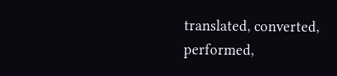translated, converted, performed,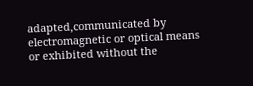adapted,communicated by electromagnetic or optical means or exhibited without the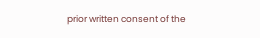prior written consent of the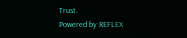Trust.
Powered by REFLEX